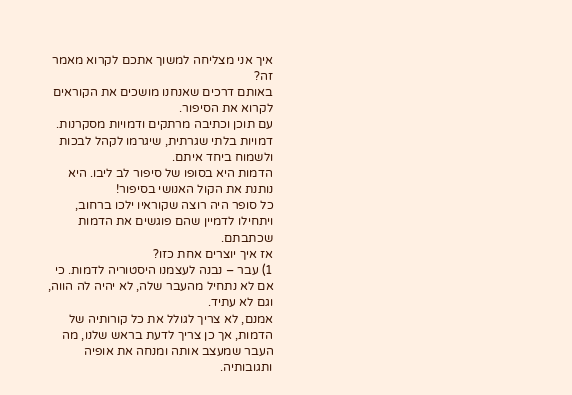איך אני מצליחה למשוך אתכם לקרוא מאמר זה?
באותם דרכים שאנחנו מושכים את הקוראים לקרוא את הסיפור.
עם תוכן וכתיבה מרתקים ודמויות מסקרנות.
דמויות בלתי שגרתית, שיגרמו לקהל לבכות ולשמוח ביחד איתם.
הדמות היא בסופו של סיפור לב ליבו. היא נותנת את הקול האנושי בסיפור!
כל סופר היה רוצה שקוראיו ילכו ברחוב,
ויתחילו לדמיין שהם פוגשים את הדמות שכתבתם.
אז איך יוצרים אחת כזו?
1) עבר – נבנה לעצמנו היסטוריה לדמות. כי אם לא נתחיל מהעבר שלה, לא יהיה לה הווה, וגם לא עתיד.
אמנם, לא צריך לגולל את כל קורותיה של הדמות, אך כן צריך לדעת בראש שלנו, מה העבר שמעצב אותה ומנחה את אופיה ותגובותיה.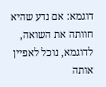דוגמא: אם נדע שהיא חוותה את השואה, לדוגמא, נוכל לאפיין אותה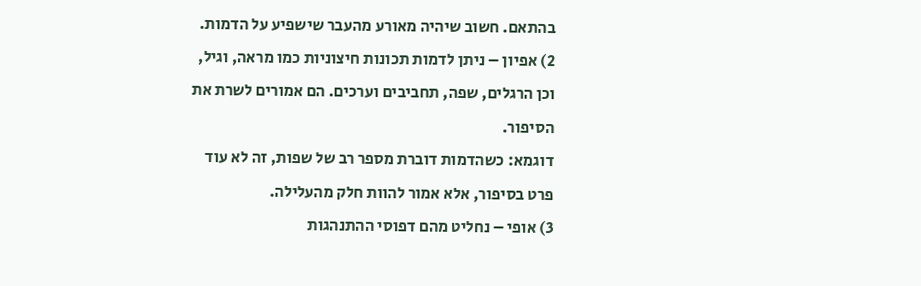בהתאם. חשוב שיהיה מאורע מהעבר שישפיע על הדמות.
2) אפיון – ניתן לדמות תכונות חיצוניות כמו מראה, וגיל, וכן הרגלים, שפה, תחביבים וערכים. הם אמורים לשרת את הסיפור.
דוגמא: כשהדמות דוברת מספר רב של שפות, זה לא עוד פרט בסיפור, אלא אמור להוות חלק מהעלילה.
3) אופי – נחליט מהם דפוסי ההתנהגות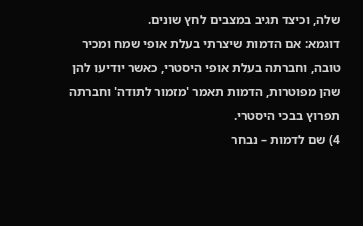שלה, וכיצד תגיב במצבים לחץ שונים.
דוגמא: אם הדמות שיצרתי בעלת אופי שמח ומכיר טובה, וחברתה בעלת אופי היסטרי, כאשר יודיעו להן שהן מפוטרות, הדמות תאמר 'מזמור לתודה' וחברתה תפרוץ בבכי היסטרי.
4) שם לדמות – נבחר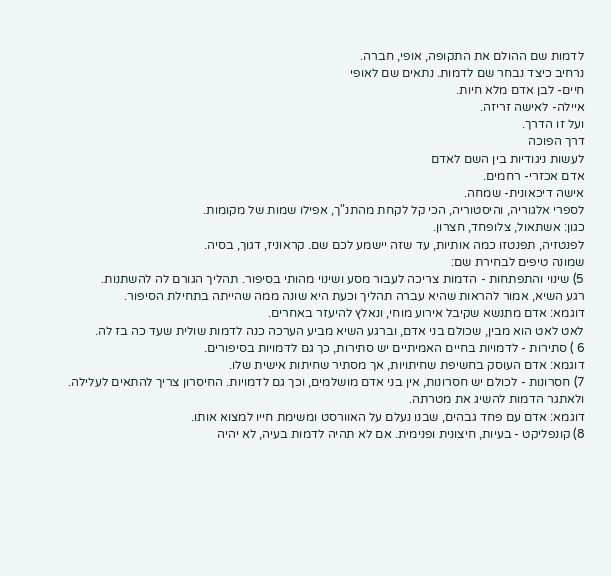לדמות שם ההולם את התקופה, אופי, חברה.
נרחיב כיצד נבחר שם לדמות. נתאים שם לאופי
חיים- לבן אדם מלא חיות.
איילה- לאישה זריזה.
ועל זו הדרך.
דרך הפוכה
לעשות ניגודיות בין השם לאדם
אדם אכזרי- רחמים.
אישה דיכאונית- שמחה.
לספרי אלגוריה, והיסטוריה, הכי קל לקחת מהתנ"ך, אפילו שמות של מקומות.
כגון: אשתאול, צלופחד, חצרון.
לפנטזיה, תפנטזו כמה אותיות, עד שזה יישמע לכם שם. קראוניז, דגוך, בסיה.
שמונה טיפים לבחירת שם:
5) שינוי והתפתחות - הדמות צריכה לעבור מסע ושינוי מהותי בסיפור. תהליך הגורם לה להשתנות.
רגע השיא, אמור להראות שהיא עברה תהליך וכעת היא שונה ממה שהייתה בתחילת הסיפור.
דוגמא: אדם מתנשא שקיבל אירוע מוחי, ונאלץ להיעזר באחרים.
לאט לאט הוא מבין, שכולם בני אדם, וברגע השיא מביע הערכה כנה לדמות שולית שעד כה בז לה.
6 ) סתירות - לדמויות בחיים האמיתיים יש סתירות, כך גם לדמויות בסיפורים.
דוגמא: אדם העוסק בחשיפת שחיתויות, אך מסתיר שחיתות אישית שלו.
7) חסרונות - לכולם יש חסרונות, אין בני אדם מושלמים, וכך גם לדמויות. החיסרון צריך להתאים לעלילה. ולאתגר הדמות להשיג את מטרתה.
דוגמא: אדם עם פחד גבהים, שבנו נעלם על האוורסט ומשימת חייו למצוא אותו.
8) קונפליקט - בעיות, חיצונית ופנימית. אם לא תהיה לדמות בעיה, לא יהיה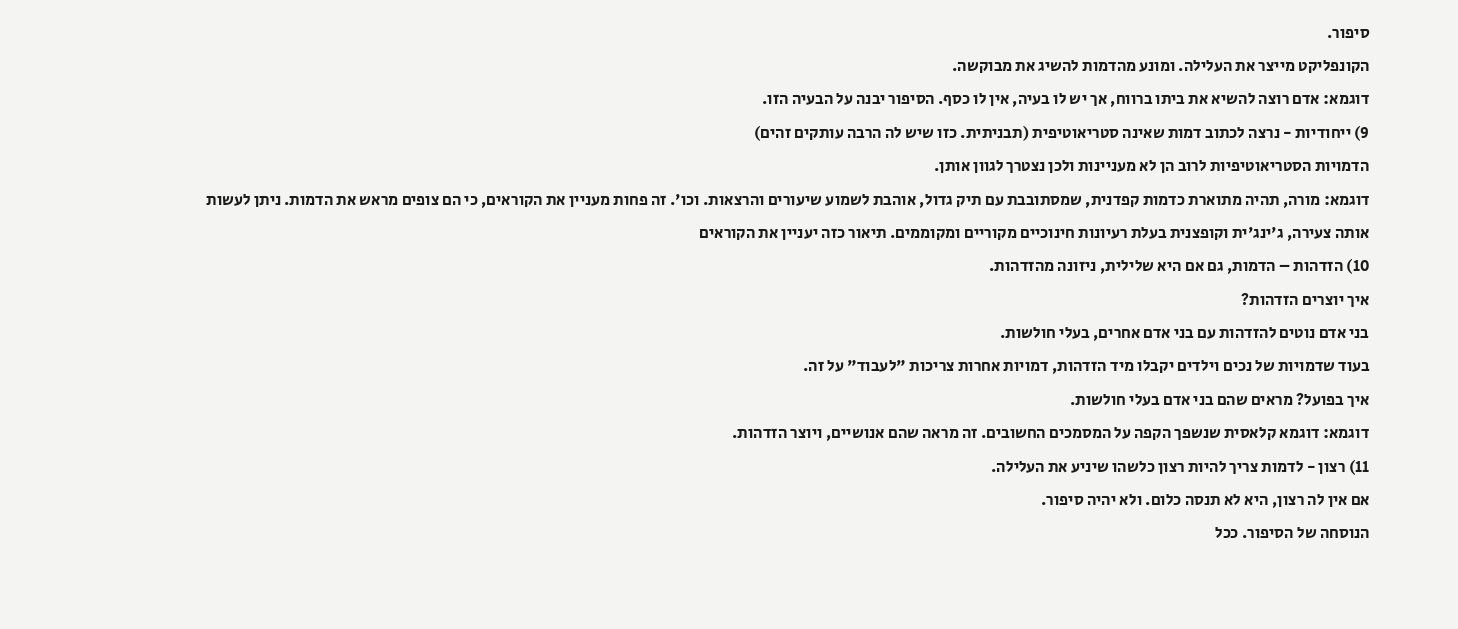סיפור.
הקונפליקט מייצר את העלילה. ומונע מהדמות להשיג את מבוקשה.
דוגמא: אדם רוצה להשיא את ביתו ברווח, אך יש לו בעיה, אין לו כסף. הסיפור יבנה על הבעיה הזו.
9) ייחודיות - נרצה לכתוב דמות שאינה סטריאוטיפית (תבניתית. כזו שיש לה הרבה עותקים זהים)
הדמויות הסטריאוטיפיות לרוב הן לא מעניינות ולכן נצטרך לגוון אותן.
דוגמא: מורה, תהיה מתוארת כדמות קפדנית, שמסתובבת עם תיק גדול, אוהבת לשמוע שיעורים והרצאות. וכו'. זה פחות מעניין את הקוראים, כי הם צופים מראש את הדמות. ניתן לעשות אותה צעירה, ג'ינג'ית וקופצנית בעלת רעיונות חינוכיים מקוריים ומקוממים. תיאור כזה יעניין את הקוראים
10) הזדהות – הדמות, גם אם היא שלילית, ניזונה מהזדהות.
איך יוצרים הזדהות?
בני אדם נוטים להזדהות עם בני אדם אחרים, בעלי חולשות.
בעוד שדמויות של נכים וילדים יקבלו מיד הזדהות, דמויות אחרות צריכות "לעבוד" על זה.
איך בפועל? מראים שהם בני אדם בעלי חולשות.
דוגמא: דוגמא קלאסית שנשפך הקפה על המסמכים החשובים. זה מראה שהם אנושיים, ויוצר הזדהות.
11) רצון - לדמות צריך להיות רצון כלשהו שיניע את העלילה.
אם אין לה רצון, היא לא תנסה כלום. ולא יהיה סיפור.
הנוסחה של הסיפור. ככל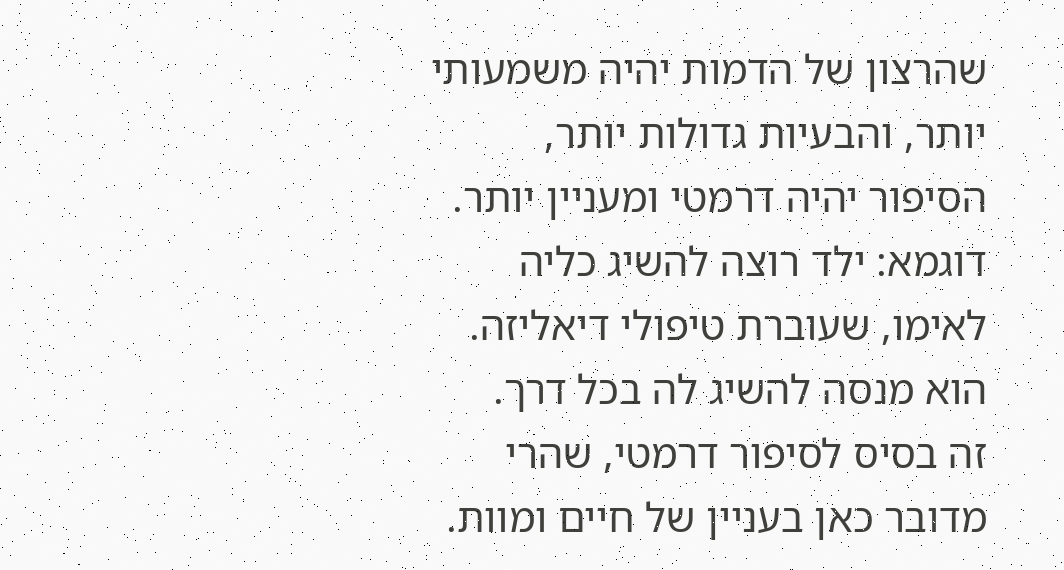שהרצון של הדמות יהיה משמעותי יותר, והבעיות גדולות יותר, הסיפור יהיה דרמטי ומעניין יותר.
דוגמא: ילד רוצה להשיג כליה לאימו, שעוברת טיפולי דיאליזה. הוא מנסה להשיג לה בכל דרך.
זה בסיס לסיפור דרמטי, שהרי מדובר כאן בעניין של חיים ומוות.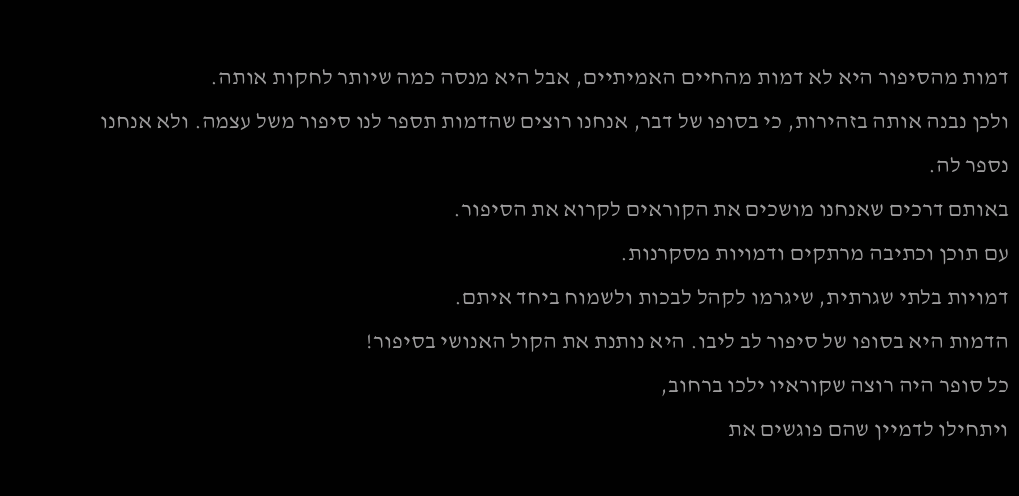דמות מהסיפור היא לא דמות מהחיים האמיתיים, אבל היא מנסה כמה שיותר לחקות אותה.
ולכן נבנה אותה בזהירות, כי בסופו של דבר, אנחנו רוצים שהדמות תספר לנו סיפור משל עצמה. ולא אנחנו נספר לה.
באותם דרכים שאנחנו מושכים את הקוראים לקרוא את הסיפור.
עם תוכן וכתיבה מרתקים ודמויות מסקרנות.
דמויות בלתי שגרתית, שיגרמו לקהל לבכות ולשמוח ביחד איתם.
הדמות היא בסופו של סיפור לב ליבו. היא נותנת את הקול האנושי בסיפור!
כל סופר היה רוצה שקוראיו ילכו ברחוב,
ויתחילו לדמיין שהם פוגשים את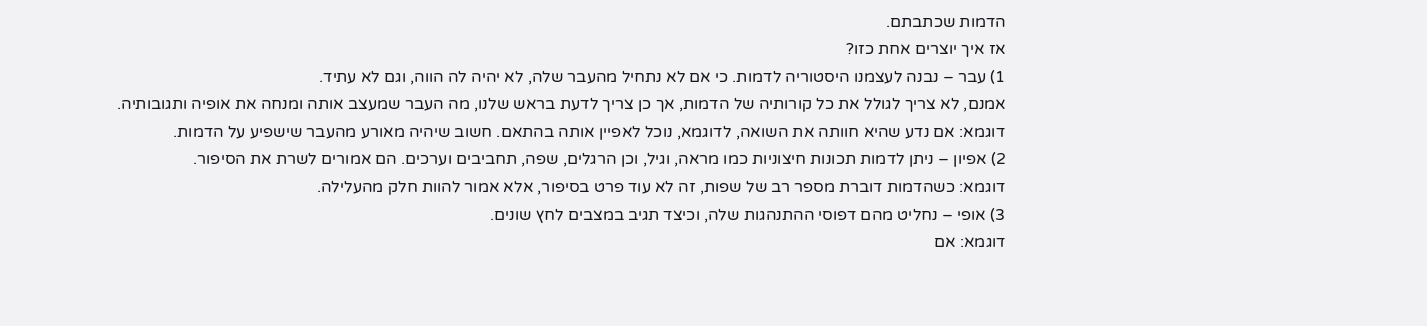הדמות שכתבתם.
אז איך יוצרים אחת כזו?
1) עבר – נבנה לעצמנו היסטוריה לדמות. כי אם לא נתחיל מהעבר שלה, לא יהיה לה הווה, וגם לא עתיד.
אמנם, לא צריך לגולל את כל קורותיה של הדמות, אך כן צריך לדעת בראש שלנו, מה העבר שמעצב אותה ומנחה את אופיה ותגובותיה.
דוגמא: אם נדע שהיא חוותה את השואה, לדוגמא, נוכל לאפיין אותה בהתאם. חשוב שיהיה מאורע מהעבר שישפיע על הדמות.
2) אפיון – ניתן לדמות תכונות חיצוניות כמו מראה, וגיל, וכן הרגלים, שפה, תחביבים וערכים. הם אמורים לשרת את הסיפור.
דוגמא: כשהדמות דוברת מספר רב של שפות, זה לא עוד פרט בסיפור, אלא אמור להוות חלק מהעלילה.
3) אופי – נחליט מהם דפוסי ההתנהגות שלה, וכיצד תגיב במצבים לחץ שונים.
דוגמא: אם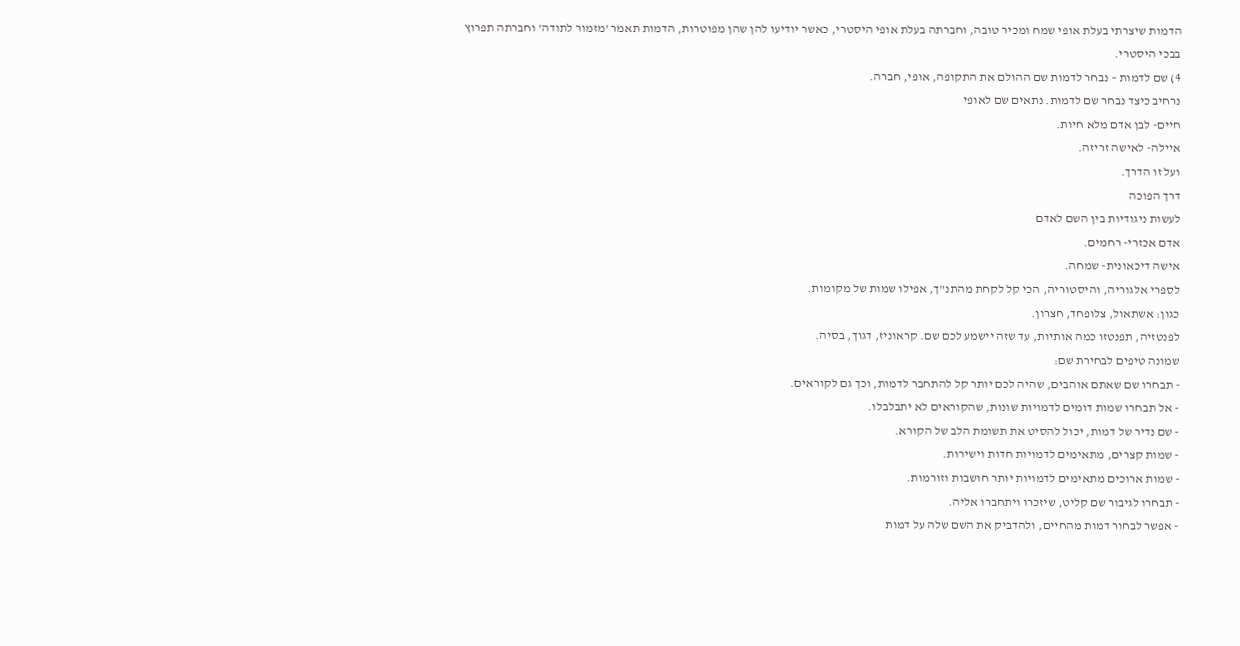הדמות שיצרתי בעלת אופי שמח ומכיר טובה, וחברתה בעלת אופי היסטרי, כאשר יודיעו להן שהן מפוטרות, הדמות תאמר 'מזמור לתודה' וחברתה תפרוץ בבכי היסטרי.
4) שם לדמות – נבחר לדמות שם ההולם את התקופה, אופי, חברה.
נרחיב כיצד נבחר שם לדמות. נתאים שם לאופי
חיים- לבן אדם מלא חיות.
איילה- לאישה זריזה.
ועל זו הדרך.
דרך הפוכה
לעשות ניגודיות בין השם לאדם
אדם אכזרי- רחמים.
אישה דיכאונית- שמחה.
לספרי אלגוריה, והיסטוריה, הכי קל לקחת מהתנ"ך, אפילו שמות של מקומות.
כגון: אשתאול, צלופחד, חצרון.
לפנטזיה, תפנטזו כמה אותיות, עד שזה יישמע לכם שם. קראוניז, דגוך, בסיה.
שמונה טיפים לבחירת שם:
- תבחרו שם שאתם אוהבים, שהיה לכם יותר קל להתחבר לדמות, וכך גם לקוראים.
- אל תבחרו שמות דומים לדמויות שונות, שהקוראים לא יתבלבלו.
- שם נדיר של דמות, יכול להסיט את תשומת הלב של הקורא.
- שמות קצרים, מתאימים לדמויות חדות וישירות.
- שמות ארוכים מתאימים לדמויות יותר חושבות וזורמות.
- תבחרו לגיבור שם קליט, שיזכרו ויתחברו אליה.
- אפשר לבחור דמות מהחיים, ולהדביק את השם שלה על דמות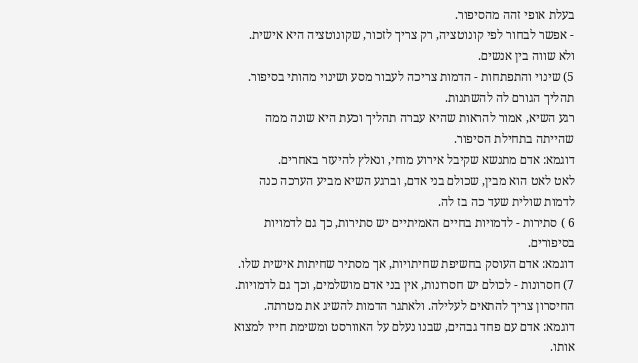בעלת אופי זהה מהסיפור.
- אפשר לבחור לפי קונוטציה, רק צריך לזכור, שקונוטציה היא אישית. ולא שווה בין אנשים.
5) שינוי והתפתחות - הדמות צריכה לעבור מסע ושינוי מהותי בסיפור. תהליך הגורם לה להשתנות.
רגע השיא, אמור להראות שהיא עברה תהליך וכעת היא שונה ממה שהייתה בתחילת הסיפור.
דוגמא: אדם מתנשא שקיבל אירוע מוחי, ונאלץ להיעזר באחרים.
לאט לאט הוא מבין, שכולם בני אדם, וברגע השיא מביע הערכה כנה לדמות שולית שעד כה בז לה.
6 ) סתירות - לדמויות בחיים האמיתיים יש סתירות, כך גם לדמויות בסיפורים.
דוגמא: אדם העוסק בחשיפת שחיתויות, אך מסתיר שחיתות אישית שלו.
7) חסרונות - לכולם יש חסרונות, אין בני אדם מושלמים, וכך גם לדמויות. החיסרון צריך להתאים לעלילה. ולאתגר הדמות להשיג את מטרתה.
דוגמא: אדם עם פחד גבהים, שבנו נעלם על האוורסט ומשימת חייו למצוא אותו.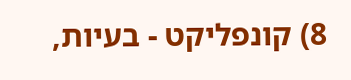8) קונפליקט - בעיות,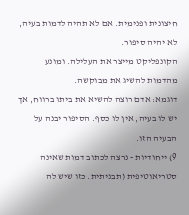חיצונית ופנימית. אם לא תהיה לדמות בעיה, לא יהיה סיפור.
הקונפליקט מייצר את העלילה. ומונע מהדמות להשיג את מבוקשה.
דוגמא: אדם רוצה להשיא את ביתו ברווח, אך יש לו בעיה, אין לו כסף. הסיפור יבנה על הבעיה הזו.
9) ייחודיות - נרצה לכתוב דמות שאינה סטריאוטיפית (תבניתית. כזו שיש לה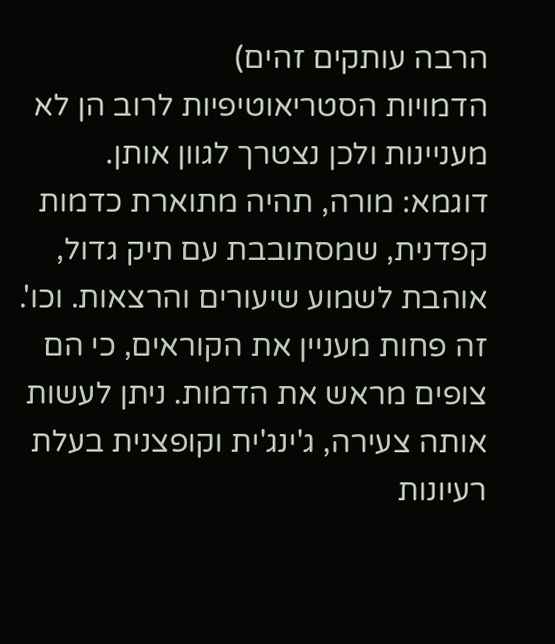הרבה עותקים זהים)
הדמויות הסטריאוטיפיות לרוב הן לא מעניינות ולכן נצטרך לגוון אותן.
דוגמא: מורה, תהיה מתוארת כדמות קפדנית, שמסתובבת עם תיק גדול, אוהבת לשמוע שיעורים והרצאות. וכו'. זה פחות מעניין את הקוראים, כי הם צופים מראש את הדמות. ניתן לעשות אותה צעירה, ג'ינג'ית וקופצנית בעלת רעיונות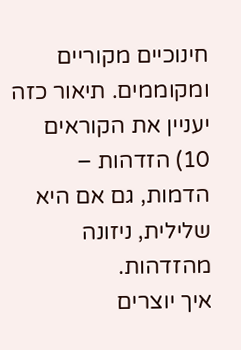חינוכיים מקוריים ומקוממים. תיאור כזה יעניין את הקוראים
10) הזדהות – הדמות, גם אם היא שלילית, ניזונה מהזדהות.
איך יוצרים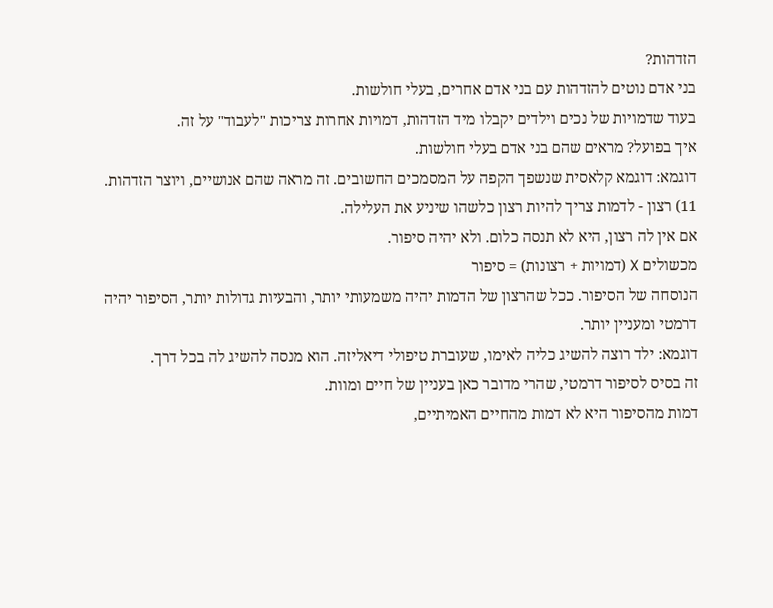הזדהות?
בני אדם נוטים להזדהות עם בני אדם אחרים, בעלי חולשות.
בעוד שדמויות של נכים וילדים יקבלו מיד הזדהות, דמויות אחרות צריכות "לעבוד" על זה.
איך בפועל? מראים שהם בני אדם בעלי חולשות.
דוגמא: דוגמא קלאסית שנשפך הקפה על המסמכים החשובים. זה מראה שהם אנושיים, ויוצר הזדהות.
11) רצון - לדמות צריך להיות רצון כלשהו שיניע את העלילה.
אם אין לה רצון, היא לא תנסה כלום. ולא יהיה סיפור.
מכשולים X (דמויות + רצונות) = סיפור
הנוסחה של הסיפור. ככל שהרצון של הדמות יהיה משמעותי יותר, והבעיות גדולות יותר, הסיפור יהיה דרמטי ומעניין יותר.
דוגמא: ילד רוצה להשיג כליה לאימו, שעוברת טיפולי דיאליזה. הוא מנסה להשיג לה בכל דרך.
זה בסיס לסיפור דרמטי, שהרי מדובר כאן בעניין של חיים ומוות.
דמות מהסיפור היא לא דמות מהחיים האמיתיים,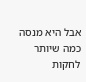אבל היא מנסה כמה שיותר לחקות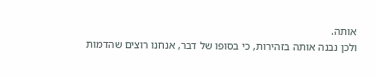אותה.
ולכן נבנה אותה בזהירות, כי בסופו של דבר, אנחנו רוצים שהדמות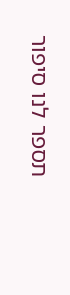תספר לנו סיפור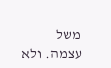משל עצמה. ולא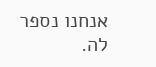אנחנו נספר לה.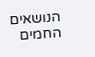הנושאים החמים